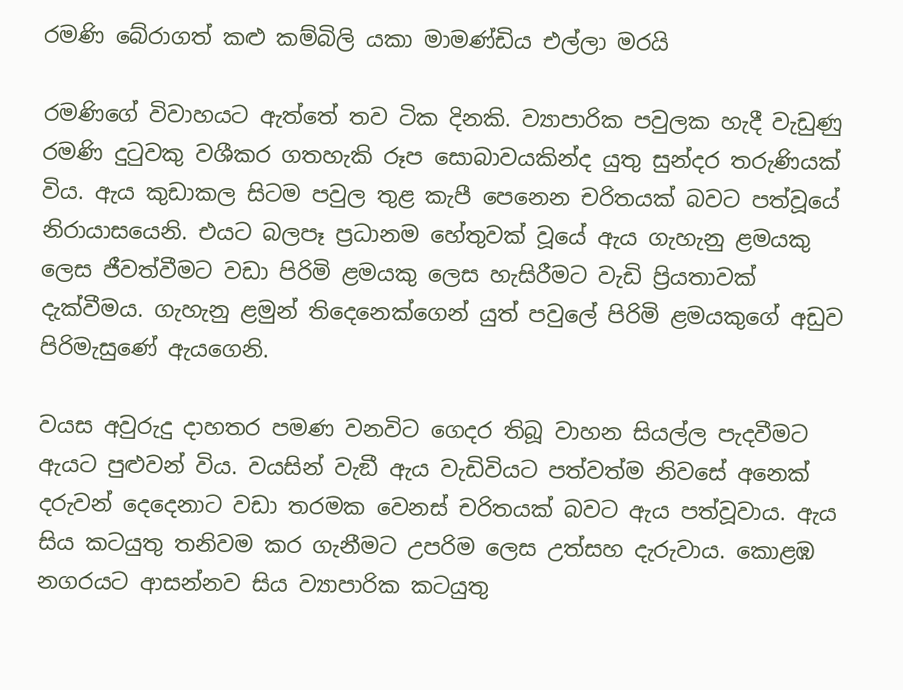රමණි බේරාගත් කළු කම්බිලි යකා මාමණ්ඩිය එල්ලා මරයි

රමණිගේ විවාහයට ඇත්තේ තව ටික දිනකි. ව්‍යාපාරික පවුලක හැදී වැඩුණු රමණි දුටුවකු වශීකර ගතහැකි රූප සොබාවයකින්ද යුතු සුන්දර තරුණියක් විය. ඇය කුඩාකල සිටම පවුල තුළ කැපී පෙනෙන චරිතයක් බවට පත්වූයේ නිරායාසයෙනි. එයට බලපෑ ප්‍රධානම හේතුවක් වූයේ ඇය ගැහැනු ළමයකු ලෙස ජීවත්වීමට වඩා පිරිමි ළමයකු ලෙස හැසිරීමට වැඩි ප්‍රියතාවක් දැක්වීමය. ගැහැනු ළමුන් තිදෙනෙක්ගෙන් යුත් පවුලේ පිරිමි ළමයකුගේ අඩුව පිරිමැසුණේ ඇයගෙනි.

වයස අවුරුදු දාහතර පමණ වනවිට ගෙදර තිබූ වාහන සියල්ල පැදවීමට ඇයට පුළුවන් විය. වයසින් වැඞී ඇය වැඩිවියට පත්වත්ම නිවසේ අනෙක් දරුවන් දෙදෙනාට වඩා තරමක වෙනස් චරිතයක් බවට ඇය පත්වූවාය. ඇය සිය කටයුතු තනිවම කර ගැනීමට උපරිම ලෙස උත්සහ දැරුවාය. කොළඹ නගරයට ආසන්නව සිය ව්‍යාපාරික කටයුතු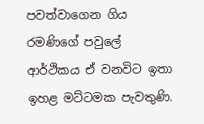පවත්වාගෙන ගිය රමණිගේ පවුලේ ආර්ථිකය ඒ වනවිට ඉතා ඉහළ මට්ටමක පැවතුණි.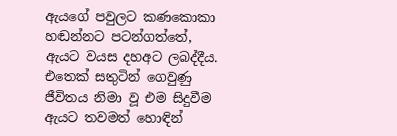ඇයගේ පවුලට කණකොකා හඬන්නට පටන්ගත්තේ, ඇයට වයස දහඅට ලබද්දීය. එතෙක් සතුටින් ගෙවුණු ජීවිතය නිමා වූ එම සිදුවීම ඇයට තවමත් හොඳින්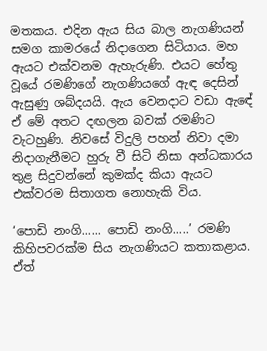මතකය. එදින ඇය සිය බාල නැගණියන් සමග කාමරයේ නිදාගෙන සිටියාය. මහ ඇයට එක්වනම ඇහැරුණි. එයට හේතු වූයේ රමණිගේ නැගණියගේ ඇඳ දෙසින් ඇසුණු ශබ්දයයි. ඇය වෙනදාට වඩා ඇඳේ ඒ මේ අතට දඟලන බවක් රමණිට වැටහුණි. නිවසේ විදුලි පහන් නිවා දමා නිදාගැනීමට හුරු වී සිටි නිසා අන්ධකාරය තුළ සිදුවන්නේ කුමක්ද කියා ඇයට එක්වරම සිතාගත නොහැකි විය.

‘පොඩි නංගි...... පොඩි නංගි.....’ රමණි කිහිපවරක්ම සිය නැගණියට කතාකළාය. ඒත්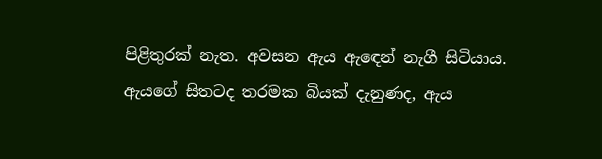පිළිතුරක් නැත. අවසන ඇය ඇඳෙන් නැගී සිටියාය. ඇයගේ සිතටද තරමක බියක් දැනුණද, ඇය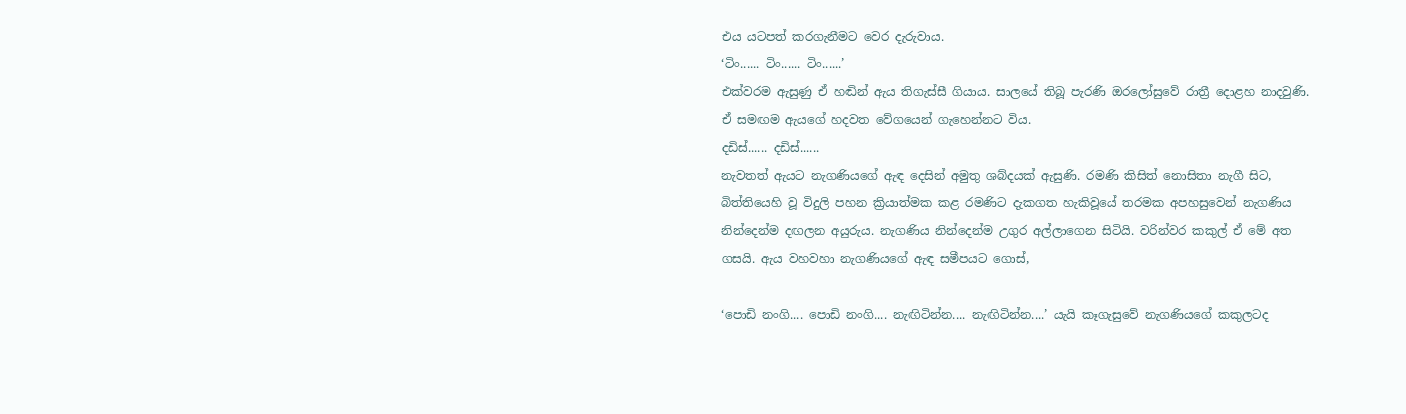එය යටපත් කරගැනීමට වෙර දැරුවාය.
‘ටිං...... ටිං...... ටිං......’
එක්වරම ඇසුණු ඒ හඬින් ඇය තිගැස්සී ගියාය. සාලයේ තිබූ පැරණි ඔරලෝසුවේ රාත්‍රී දොළහ නාදවුණි. ඒ සමඟම ඇයගේ හදවත වේගයෙන් ගැහෙන්නට විය.
දඩිස්...... දඩිස්......
නැවතත් ඇයට නැගණියගේ ඇඳ දෙසින් අමුතු ශබ්දයක් ඇසුණි. රමණි කිසිත් නොසිතා නැගී සිට, බිත්තියෙහි වූ විදුලි පහන ක්‍රියාත්මක කළ රමණිට දැකගත හැකිවූයේ තරමක අපහසුවෙන් නැගණිය නින්දෙන්ම දඟලන අයුරුය. නැගණිය නින්දෙන්ම උගුර අල්ලාගෙන සිටියි. වරින්වර කකුල් ඒ මේ අත ගසයි. ඇය වහවහා නැගණියගේ ඇඳ සමීපයට ගොස්,

‘පොඩි නංගි.... පොඩි නංගි.... නැඟිටින්න.... නැඟිටින්න....’ යැයි කෑගැසුවේ නැගණියගේ කකුලටද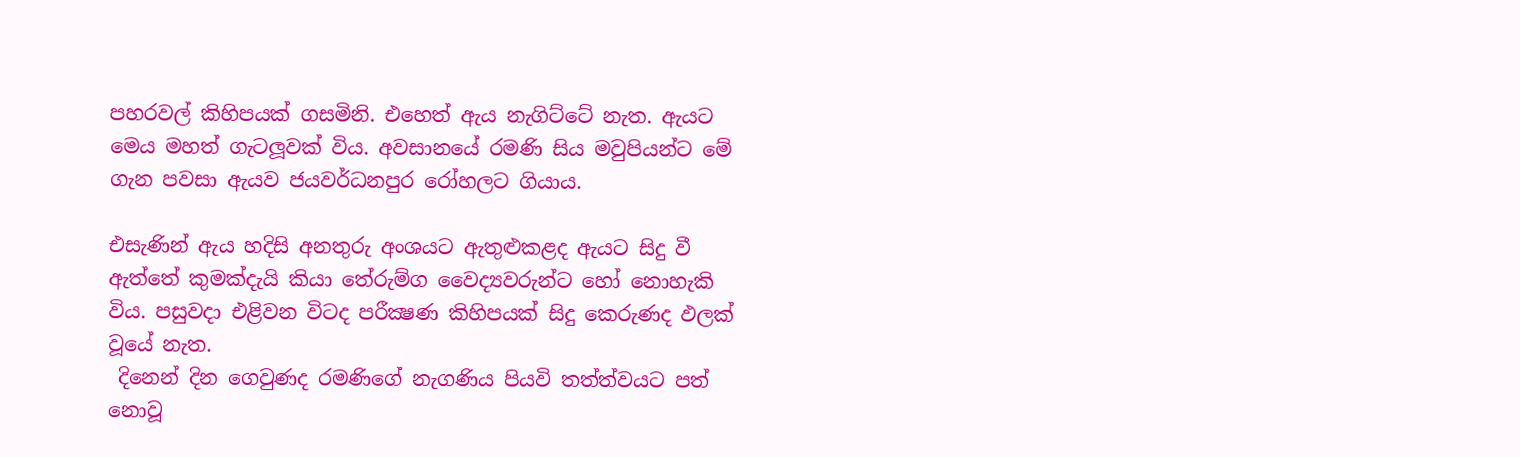පහරවල් කිහිපයක් ගසමිනි. එහෙත් ඇය නැගිට්ටේ නැත. ඇයට මෙය මහත් ගැටලූවක් විය. අවසානයේ රමණි සිය මවුපියන්ට මේ ගැන පවසා ඇයව ජයවර්ධනපුර රෝහලට ගියාය.

එසැණින් ඇය හදිසි අනතුරු අංශයට ඇතුළුකළද ඇයට සිදු වී ඇත්තේ කුමක්දැයි කියා තේරුම්ග වෛද්‍යවරුන්ට හෝ නොහැකි විය. පසුවදා එළිවන විටද පරීක්‍ෂණ කිහිපයක් සිදු කෙරුණද ඵලක් වූයේ නැත.
 දිනෙන් දින ගෙවුණද රමණිගේ නැගණිය පියවි තත්ත්වයට පත් නොවූ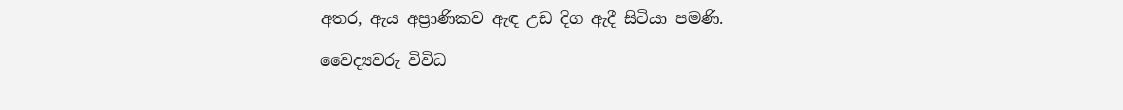අතර, ඇය අප්‍රාණිකව ඇඳ උඩ දිග ඇදී සිටියා පමණි.

වෛද්‍යවරු විවිධ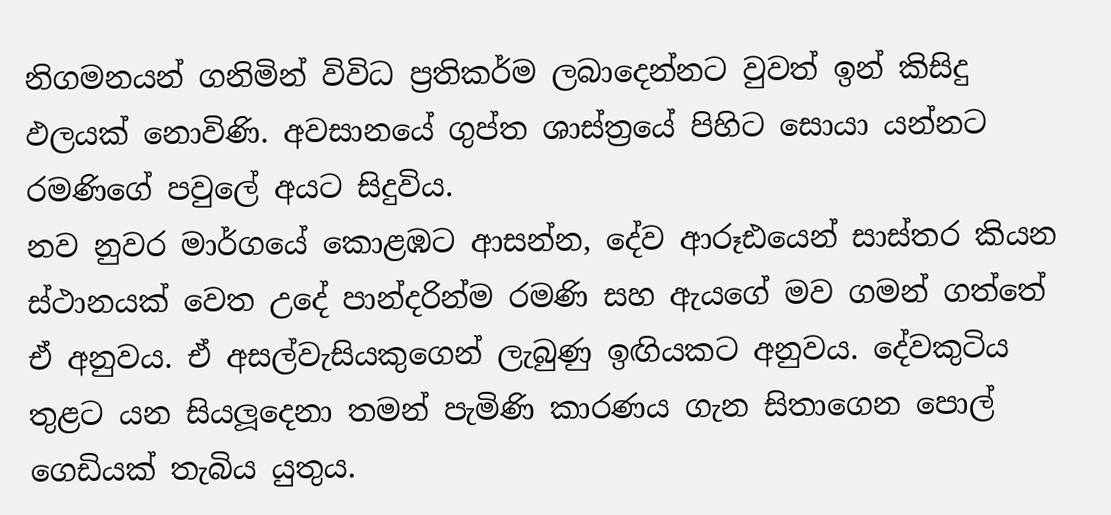නිගමනයන් ගනිමින් විවිධ ප්‍රතිකර්ම ලබාදෙන්නට වුවත් ඉන් කිසිදු ඵලයක් නොවිණි. අවසානයේ ගුප්ත ශාස්ත්‍රයේ පිහිට සොයා යන්නට රමණිගේ පවුලේ අයට සිදුවිය.
නව නුවර මාර්ගයේ කොළඹට ආසන්න, දේව ආරූඪයෙන් සාස්තර කියන ස්ථානයක් වෙත උදේ පාන්දරින්ම රමණි සහ ඇයගේ මව ගමන් ගත්තේ ඒ අනුවය. ඒ අසල්වැසියකුගෙන් ලැබුණු ඉඟියකට අනුවය. දේවකුටිය තුළට යන සියලූදෙනා තමන් පැමිණි කාරණය ගැන සිතාගෙන පොල් ගෙඩියක් තැබිය යුතුය.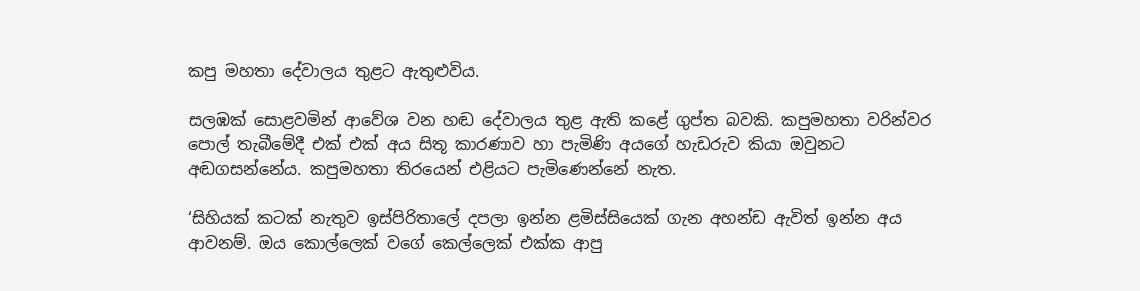කපු මහතා දේවාලය තුළට ඇතුළුවිය.

සලඹක් සොළවමින් ආවේශ වන හඬ දේවාලය තුළ ඇති කළේ ගුප්ත බවකි. කපුමහතා වරින්වර පොල් තැබීමේදී එක් එක් අය සිතූ කාරණාව හා පැමිණි අයගේ හැඩරුව කියා ඔවුනට අඬගසන්නේය. කපුමහතා තිරයෙන් එළියට පැමිණෙන්නේ නැත.

‘සිහියක් කටක් නැතුව ඉස්පිරිතාලේ දපලා ඉන්න ළමිස්සියෙක් ගැන අහන්ඩ ඇවිත් ඉන්න අය ආවනම්. ඔය කොල්ලෙක් වගේ කෙල්ලෙක් එක්ක ආපු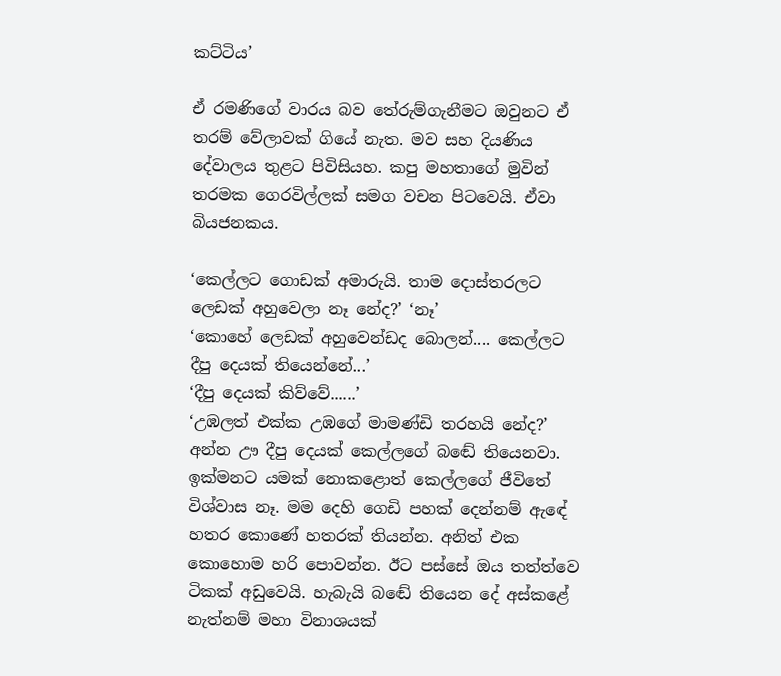කට්ටිය’

ඒ රමණිගේ වාරය බව තේරුම්ගැනීමට ඔවුනට ඒ තරම් වේලාවක් ගියේ නැත. මව සහ දියණිය දේවාලය තුළට පිවිසියහ. කපු මහතාගේ මුවින් තරමක ගෙරවිල්ලක් සමග වචන පිටවෙයි. ඒවා බියජනකය.

‘කෙල්ලට ගොඩක් අමාරුයි. තාම දොස්තරලට ලෙඩක් අහුවෙලා නෑ නේද?’ ‘නෑ’
‘කොහේ ලෙඩක් අහුවෙන්ඩද බොලන්.... කෙල්ලට දීපු දෙයක් තියෙන්නේ...’
‘දීපු දෙයක් කිව්වේ......’
‘උඹලත් එක්ක උඹගේ මාමණ්ඩි තරහයි නේද?’ අන්න ඌ දීපු දෙයක් කෙල්ලගේ බඬේ තියෙනවා. ඉක්මනට යමක් නොකළොත් කෙල්ලගේ ජීවිතේ විශ්වාස නෑ. මම දෙහි ගෙඩි පහක් දෙන්නම් ඇඳේ හතර කොණේ හතරක් තියන්න. අනිත් එක කොහොම හරි පොවන්න. ඊට පස්සේ ඔය තත්ත්වෙ ටිකක් අඩුවෙයි. හැබැයි බඬේ තියෙන දේ අස්කළේ නැත්නම් මහා විනාශයක්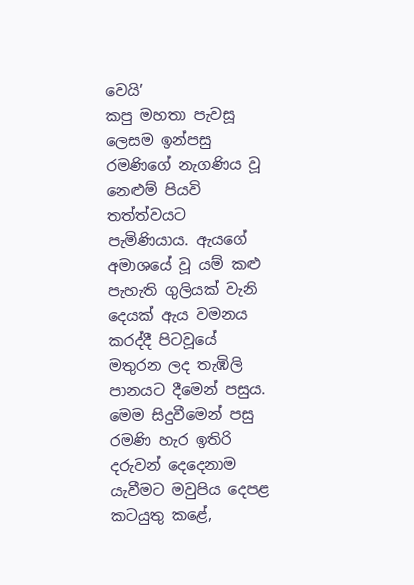වෙයි’
කපු මහතා පැවසූ ලෙසම ඉන්පසු රමණිගේ නැගණිය වූ නෙළුම් පියවි තත්ත්වයට පැමිණියාය. ඇයගේ අමාශයේ වූ යම් කළු පැහැති ගුලියක් වැනි දෙයක් ඇය වමනය කරද්දී පිටවූයේ මතුරන ලද තැඹිලි පානයට දීමෙන් පසුය. මෙම සිදුවීමෙන් පසු රමණි හැර ඉතිරි දරුවන් දෙදෙනාම යැවීමට මවුපිය දෙපළ කටයුතු කළේ,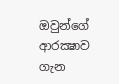ඔවුන්ගේ ආරක්‍ෂාව ගැන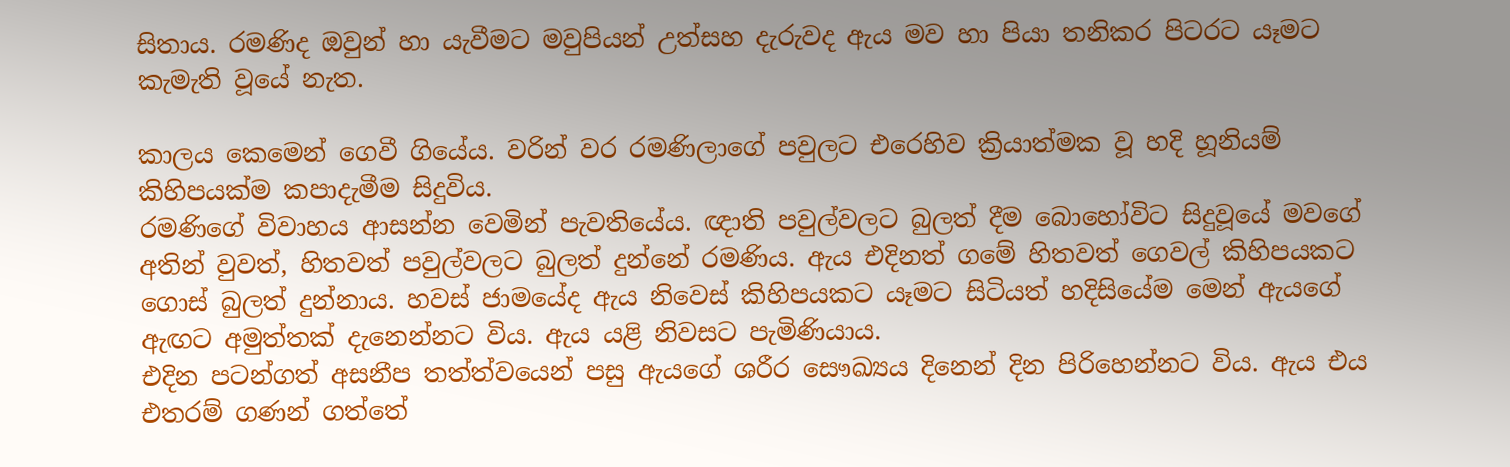සිතාය. රමණිද ඔවුන් හා යැවීමට මවුපියන් උත්සහ දැරුවද ඇය මව හා පියා තනිකර පිටරට යෑමට කැමැති වූයේ නැත.

කාලය කෙමෙන් ගෙවී ගියේය. වරින් වර රමණිලාගේ පවුලට එරෙහිව ක්‍රියාත්මක වූ හදි හූනියම් කිහිපයක්ම කපාදැමීම සිදුවිය.
රමණිගේ විවාහය ආසන්න වෙමින් පැවතියේය. ඥාති පවුල්වලට බුලත් දීම බොහෝවිට සිදුවූයේ මවගේ අතින් වුවත්, හිතවත් පවුල්වලට බුලත් දුන්නේ රමණිය. ඇය එදිනත් ගමේ හිතවත් ගෙවල් කිහිපයකට ගොස් බුලත් දුන්නාය. හවස් ජාමයේද ඇය නිවෙස් කිහිපයකට යෑමට සිටියත් හදිසියේම මෙන් ඇයගේ ඇඟට අමුත්තක් දැනෙන්නට විය. ඇය යළි නිවසට පැමිණියාය.
එදින පටන්ගත් අසනීප තත්ත්වයෙන් පසු ඇයගේ ශරීර සෞඛ්‍යය දිනෙන් දින පිරිහෙන්නට විය. ඇය එය එතරම් ගණන් ගත්තේ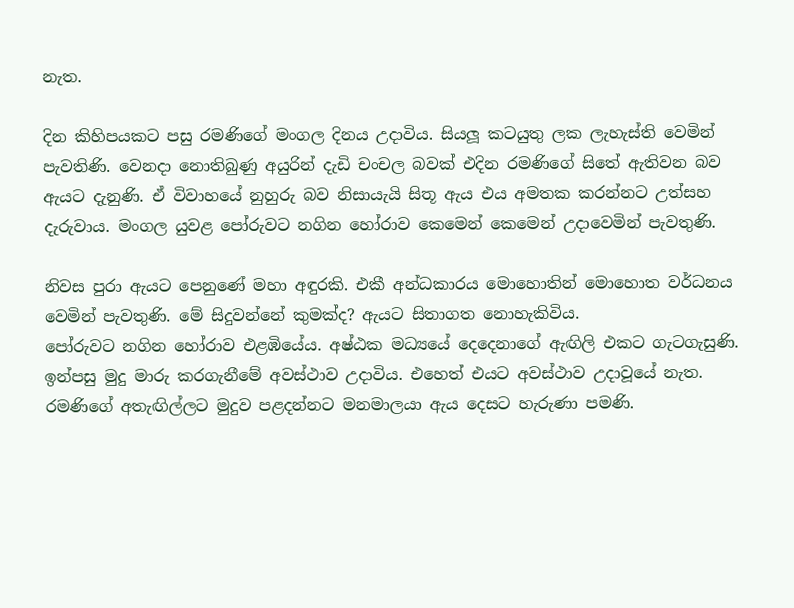නැත.

දින කිහිපයකට පසු රමණිගේ මංගල දිනය උදාවිය. සියලූ කටයුතු ලක ලැහැස්ති වෙමින් පැවතිණි. වෙනදා නොතිබුණු අයුරින් දැඩි චංචල බවක් එදින රමණිගේ සිතේ ඇතිවන බව ඇයට දැනුණි. ඒ විවාහයේ නුහුරු බව නිසායැයි සිතූ ඇය එය අමතක කරන්නට උත්සහ දැරුවාය. මංගල යුවළ පෝරුවට නගින හෝරාව කෙමෙන් කෙමෙන් උදාවෙමින් පැවතුණි.

නිවස පුරා ඇයට පෙනුණේ මහා අඳුරකි. එකී අන්ධකාරය මොහොතින් මොහොත වර්ධනය වෙමින් පැවතුණි. මේ සිදුවන්නේ කුමක්ද? ඇයට සිතාගත නොහැකිවිය.
පෝරුවට නගින හෝරාව එළඹියේය. අෂ්ඨක මධ්‍යයේ දෙදෙනාගේ ඇඟිලි එකට ගැටගැසුණි. ඉන්පසු මුදු මාරු කරගැනීමේ අවස්ථාව උදාවිය. එහෙත් එයට අවස්ථාව උදාවූයේ නැත. රමණිගේ අතැඟිල්ලට මුදුව පළදන්නට මනමාලයා ඇය දෙසට හැරුණා පමණි.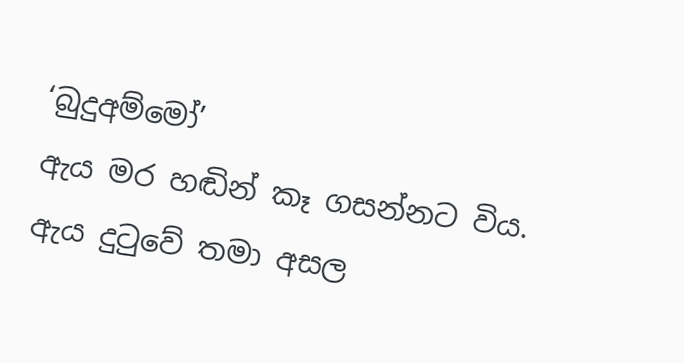‘බුදුඅම්මෝ’
ඇය මර හඬින් කෑ ගසන්නට විය.
ඇය දුටුවේ තමා අසල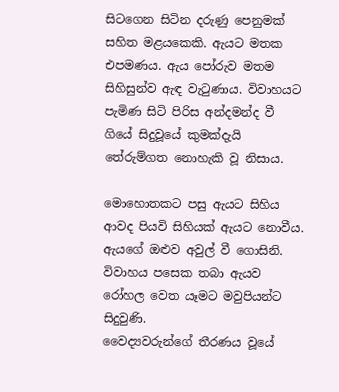සිටගෙන සිටින දරුණු පෙනුමක් සහිත මළයකෙකි. ඇයට මතක එපමණය. ඇය පෝරුව මතම සිහිසුන්ව ඇඳ වැටුණාය. විවාහයට පැමිණ සිටි පිරිස අන්දමන්ද වී ගියේ සිදුවූයේ කුමක්දැයි තේරුම්ගත නොහැකි වූ නිසාය.

මොහොතකට පසු ඇයට සිහිය ආවද පියවි සිහියක් ඇයට නොවීය. ඇයගේ ඔළුව අවුල් වී ගොසිනි. විවාහය පසෙක තබා ඇයව රෝහල වෙත යෑමට මවුපියන්ට සිදුවුණි.
වෛද්‍යවරුන්ගේ තීරණය වූයේ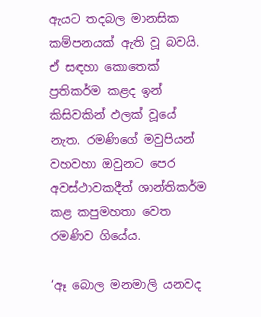ඇයට තදබල මානසික කම්පනයක් ඇති වූ බවයි.
ඒ සඳහා කොතෙක් ප්‍රතිකර්ම කළද ඉන් කිසිවකින් ඵලක් වූයේ නැත. රමණිගේ මවුපියන් වහවහා ඔවුනට පෙර අවස්ථාවකදීත් ශාන්තිකර්ම කළ කපුමහතා වෙත රමණිව ගියේය.

‘ඈ බොල මනමාලි යනවද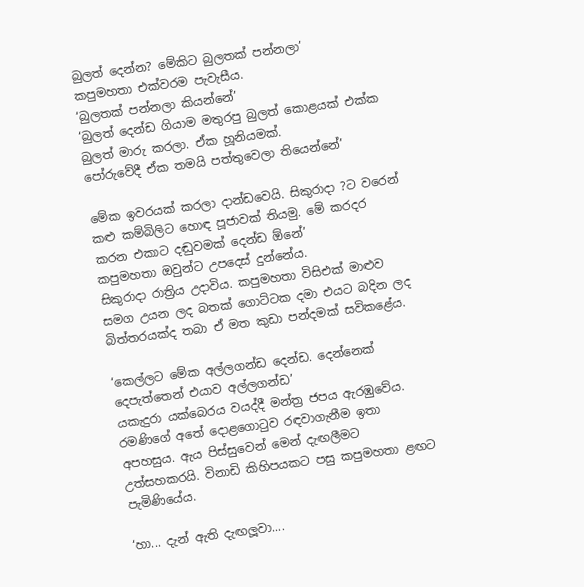බුලත් දෙන්න? මේකිට බුලතක් පන්නලා’
කපුමහතා එක්වරම පැවැසීය.
‘බුලතක් පන්නලා කියන්නේ’
‘බුලත් දෙන්ඩ ගියාම මතුරපු බුලත් කොළයක් එක්ක බුලත් මාරු කරලා. ඒක හූනියමක්.
පෝරුවේදී ඒක තමයි පත්තුවෙලා තියෙන්නේ’

මේක ඉවරයක් කරලා දාන්ඩවෙයි. සිකුරාදා ?ට වරෙන් කළු කම්බිලිට හොඳ පූජාවක් තියමු. මේ කරදර කරන එකාට දඬුවමක් දෙන්ඩ ඕනේ’
කපුමහතා ඔවුන්ට උපදෙස් දුන්නේය.
සිකුරාදා රාත්‍රිය උදාවිය. කපුමහතා විසිඑක් මාළුව සමග උයන ලද බතක් ගොට්ටක දමා එයට බදින ලද බිත්තරයක්ද තබා ඒ මත කුඩා පන්දමක් සවිකළේය.

‘කෙල්ලට මේක අල්ලගන්ඩ දෙන්ඩ. දෙන්නෙක් දෙපැත්තෙන් එයාව අල්ලගන්ඩ’
යකැදුරා යක්බෙරය වයද්දී මන්ත්‍ර ජපය ඇරඹුවේය. රමණිගේ අතේ දොළගොටුව රඳවාගැනීම ඉතා අපහසුය. ඇය පිස්සුවෙන් මෙන් දැඟලීමට උත්සහකරයි. විනාඩි කිහිපයකට පසු කපුමහතා ළඟට පැමිණියේය.

‘හා... දැන් ඇති දැඟලූවා....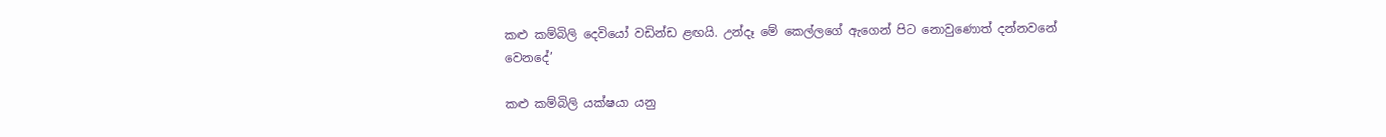කළු කම්බිලි දෙවියෝ වඩින්ඩ ළඟයි. උන්දෑ මේ කෙල්ලගේ ඇගෙන් පිට නොවුණොත් දන්නවනේ වෙනදේ’

කළු කම්බිලි යක්ෂයා යනු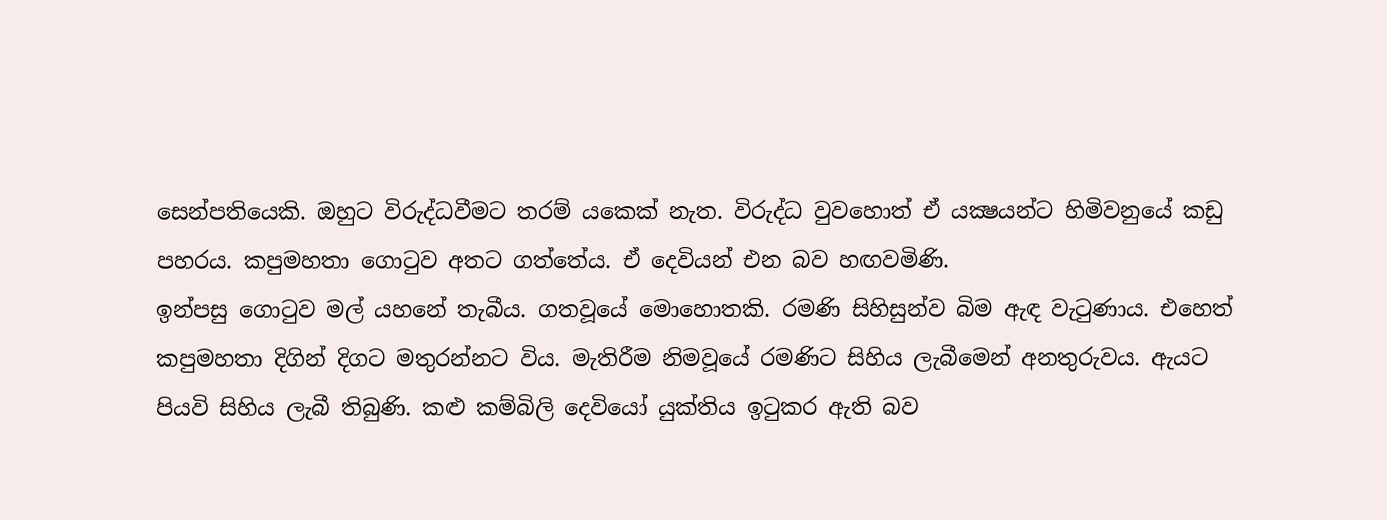සෙන්පතියෙකි. ඔහුට විරුද්ධවීමට තරම් යකෙක් නැත. විරුද්ධ වුවහොත් ඒ යක්‍ෂයන්ට හිමිවනුයේ කඩු පහරය. කපුමහතා ගොටුව අතට ගත්තේය. ඒ දෙවියන් එන බව හඟවමිණි.
ඉන්පසු ගොටුව මල් යහනේ තැබීය. ගතවූයේ මොහොතකි. රමණි සිහිසුන්ව බිම ඇඳ වැටුණාය. එහෙත් කපුමහතා දිගින් දිගට මතුරන්නට විය. මැතිරීම නිමවූයේ රමණිට සිහිය ලැබීමෙන් අනතුරුවය. ඇයට පියවි සිහිය ලැබී තිබුණි. කළු කම්බිලි දෙවියෝ යුක්තිය ඉටුකර ඇති බව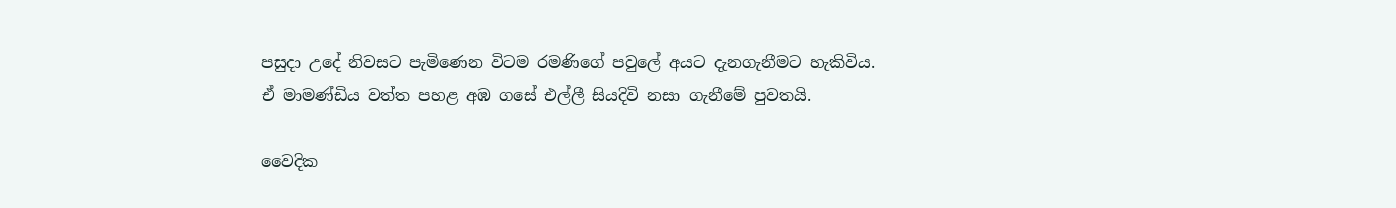පසුදා උදේ නිවසට පැමිණෙන විටම රමණිගේ පවුලේ අයට දැනගැනීමට හැකිවිය. ඒ මාමණ්ඩිය වත්ත පහළ අඹ ගසේ එල්ලී සියදිවි නසා ගැනීමේ පුවතයි.

වෛදික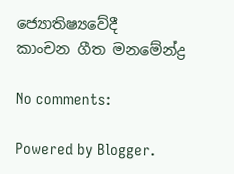ජ්‍යොතිෂ්‍යවේදී
කාංචන ගීත මනමේන්ද්‍ර

No comments:

Powered by Blogger.